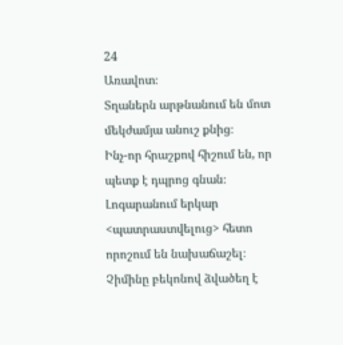24
Առավոտ։
Տղաներն արթնանում են մոտ մեկժամյա անուշ քնից։
Ինչ-որ հրաշքով հիշում են, որ պետք է դպրոց գնան։ Լոգարանում երկար <պատրաստվելուց> հետո որոշում են նախաճաշել։ Չիմինը բեկոնով ձվածեղ է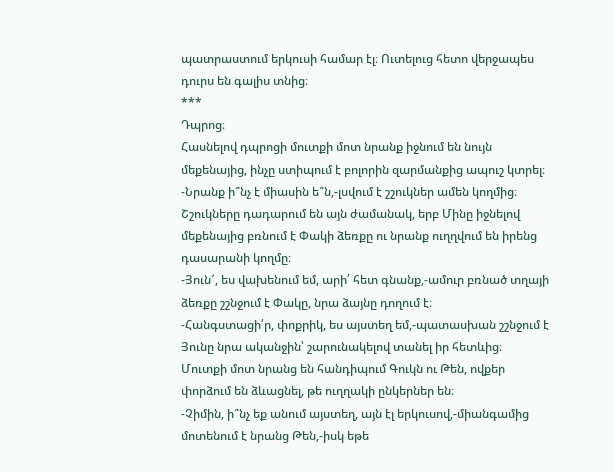պատրաստում երկուսի համար էլ։ Ուտելուց հետո վերջապես դուրս են գալիս տնից։
***
Դպրոց։
Հասնելով դպրոցի մուտքի մոտ նրանք իջնում են նույն մեքենայից, ինչը ստիպում է բոլորին զարմանքից ապուշ կտրել։
-Նրանք ի՞նչ է միասին ե՞ն,-լսվում է շշուկներ ամեն կողմից։
Շշուկները դադարում են այն ժամանակ, երբ Մինը իջնելով մեքենայից բռնում է Փակի ձեռքը ու նրանք ուղղվում են իրենց դասարանի կողմը։
-Յուն՜, ես վախենում եմ, արի՛ հետ գնանք,-ամուր բռնած տղայի ձեռքը շշնջում է Փակը, նրա ձայնը դողում է։
-Հանգստացի՛ր, փոքրիկ, ես այստեղ եմ,-պատասխան շշնջում է Յունը նրա ականջին՝ շարունակելով տանել իր հետևից։
Մուտքի մոտ նրանց են հանդիպում Գուկն ու Թեն, ովքեր փորձում են ձևացնել, թե ուղղակի ընկերներ են։
-Չիմին, ի՞նչ եք անում այստեղ, այն էլ երկուսով,-միանգամից մոտենում է նրանց Թեն,-իսկ եթե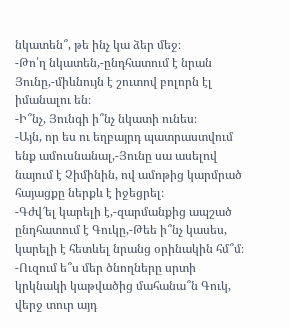նկատեն՞, թե ինչ կա ձեր մեջ։
-Թո՛ղ նկատեն,-ընդհատում է նրան Յունը,-միևնույն է շուտով բոլորն էլ իմանալու են։
-Ի՞նչ, Յունգի ի՞նչ նկատի ունես։
-Այն, որ ես ու եղբայրդ պատրաստվում ենք ամուսնանալ,-Յունը սա ասելով նայում է Չիմինին, ով ամոթից կարմրած հայացքը ներքև է իջեցրել։
-Գժվ՜ել կարելի է,-զարմանքից ապշած ընդհատում է Գուկը,-Թեե ի՞նչ կասես, կարելի է հետևել նրանց օրինակին հմ՞մ։
-Ուզում ե՞ս մեր ծնողները սրտի կրկնակի կաթվածից մահանա՞ն Գուկ, վերջ տուր այդ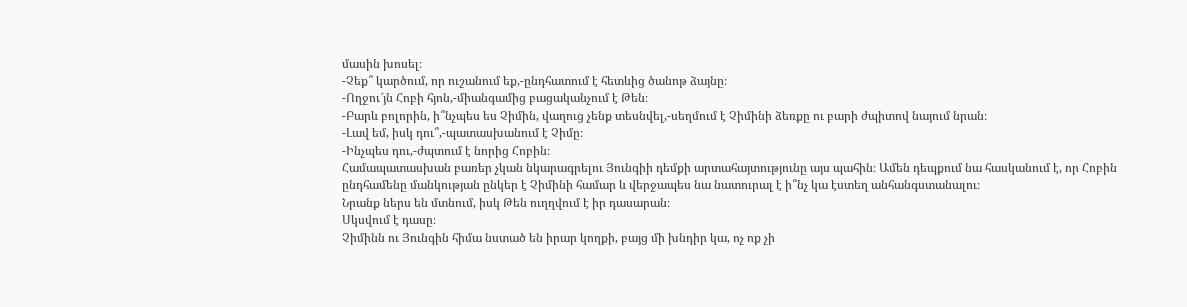մասին խոսել։
-Չեք՞ կարծում, որ ուշանում եք,-ընդհատում է հետևից ծանոթ ձայնը։
-Ողջու՜յն Հոբի հյոն,-միանգամից բացականչում է Թեն։
-Բարև բոլորին, ի՞նչպես ես Չիմին, վաղուց չենք տեսնվել,-սեղմում է Չիմինի ձեռքը ու բարի ժպիտով նայում նրան։
-Լավ եմ, իսկ դու՞,-պատասխանում է Չիմը։
-Ինչպես դու,-ժպտում է նորից Հոբին։
Համապատասխան բառեր չկան նկարագրելու Յունգիի դեմքի արտահայտությունը այս պահին։ Ամեն դեպքում նա հասկանում է, որ Հոբին ընդհամենը մանկության ընկեր է Չիմինի համար և վերջապես նա նատուրալ է ի՞նչ կա էստեղ անհանգստանալու։
Նրանք ներս են մտնում, իսկ Թեն ուղղվում է իր դասարան։
Սկսվում է դասը։
Չիմինն ու Յունգին հիմա նստած են իրար կողքի, բայց մի խնդիր կա, ոչ ոք չի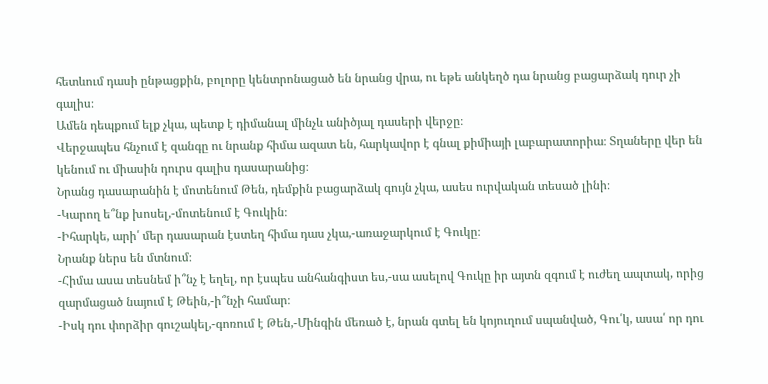հետևում դասի ընթացքին, բոլորը կենտրոնացած են նրանց վրա, ու եթե անկեղծ դա նրանց բացարձակ դուր չի գալիս։
Ամեն դեպքում ելք չկա, պետք է դիմանալ մինչև անիծյալ դասերի վերջը։
Վերջապես հնչում է զանգը ու նրանք հիմա ազատ են, հարկավոր է գնալ քիմիայի լաբարատորիա։ Տղաները վեր են կենում ու միասին դուրս գալիս դասարանից։
Նրանց դասարանին է մոտենում Թեն, դեմքին բացարձակ գույն չկա, ասես ուրվական տեսած լինի։
-Կարող ե՞նք խոսել,-մոտենում է Գուկին։
-Իհարկե, արի՛ մեր դասարան էստեղ հիմա դաս չկա,-առաջարկում է Գուկը։
Նրանք ներս են մտնում։
-Հիմա ասա տեսնեմ ի՞նչ է եղել, որ էսպես անհանգիստ ես,-սա ասելով Գուկը իր այտն զգում է ուժեղ ապտակ, որից զարմացած նայում է Թեին,-ի՞նչի համար։
-Իսկ դու փորձիր գուշակել,-գոռում է Թեն,-Մինգին մեռած է, նրան գտել են կոյուղում սպանված, Գու՛կ, ասա՛ որ դու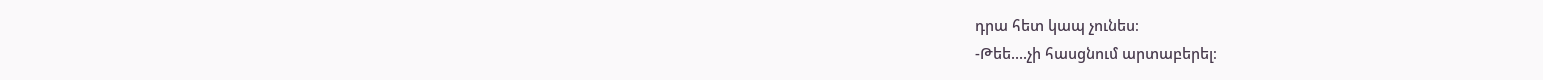դրա հետ կապ չունես։
-Թեե....չի հասցնում արտաբերել։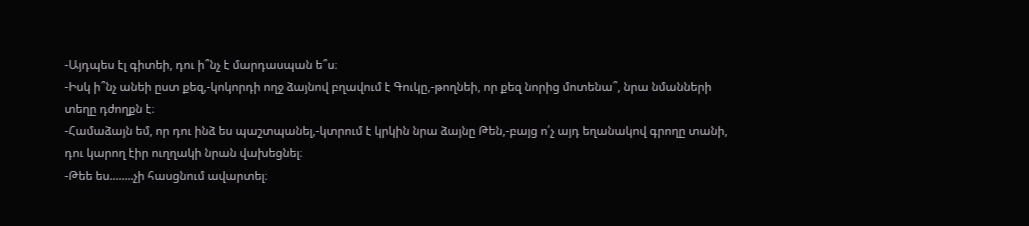-Այդպես էլ գիտեի, դու ի՞նչ է մարդասպան ե՞ս։
-Իսկ ի՞նչ անեի ըստ քեզ,-կոկորդի ողջ ձայնով բղավում է Գուկը,-թողնեի, որ քեզ նորից մոտենա՞, նրա նմանների տեղը դժողքն է։
-Համաձայն եմ, որ դու ինձ ես պաշտպանել,-կտրում է կրկին նրա ձայնը Թեն,-բայց ո՛չ այդ եղանակով գրողը տանի, դու կարող էիր ուղղակի նրան վախեցնել։
-Թեե ես........չի հասցնում ավարտել։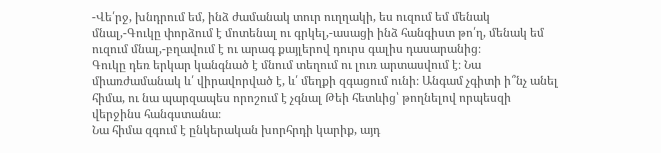-Վե՛րջ, խնդրում եմ, ինձ ժամանակ տուր ուղղակի, ես ուզում եմ մենակ մնալ,-Գուկը փորձում է մոտենալ ու գրկել,-ասացի ինձ հանգիստ թո՛ղ, մենակ եմ ուզում մնալ,-բղավում է ու արագ քայլերով դուրս գալիս դասարանից։
Գուկը դեռ երկար կանգնած է մնում տեղում ու լուռ արտասվում է։ Նա միառժամանակ և՛ վիրավորված է, և՛ մեղքի զգացում ունի։ Անգամ չգիտի ի՞նչ անել հիմա, ու նա պարզապես որոշում է չգնալ Թեի հետևից՝ թողնելով որպեսզի վերջինս հանգստանա։
Նա հիմա զգում է ընկերական խորհրդի կարիք, այդ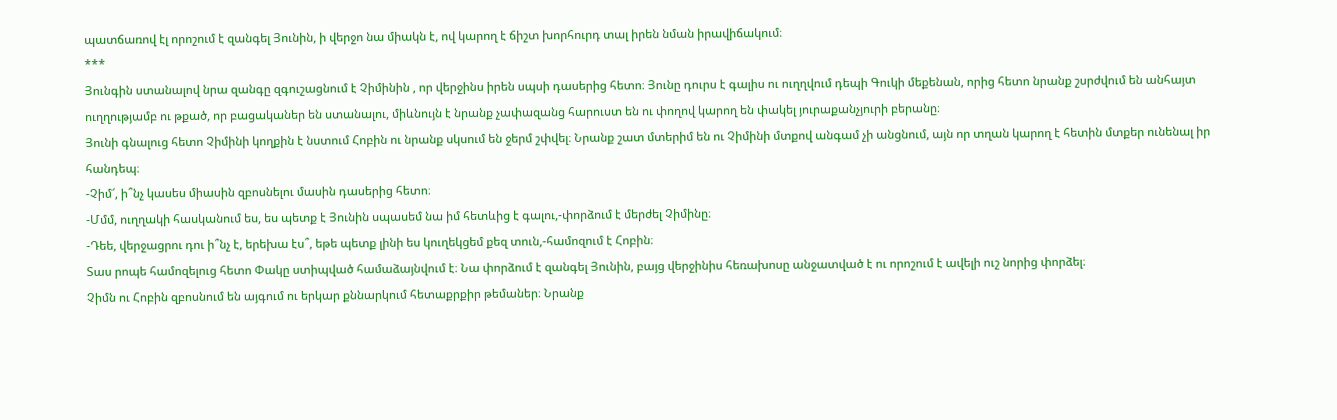պատճառով էլ որոշում է զանգել Յունին, ի վերջո նա միակն է, ով կարող է ճիշտ խորհուրդ տալ իրեն նման իրավիճակում։
***
Յունգին ստանալով նրա զանգը զգուշացնում է Չիմինին , որ վերջինս իրեն սպսի դասերից հետո։ Յունը դուրս է գալիս ու ուղղվում դեպի Գուկի մեքենան, որից հետո նրանք շսրժվում են անհայտ ուղղությամբ ու թքած, որ բացականեր են ստանալու, միևնույն է նրանք չափազանց հարուստ են ու փողով կարող են փակել յուրաքանչյուրի բերանը։
Յունի գնալուց հետո Չիմինի կողքին է նստում Հոբին ու նրանք սկսում են ջերմ շփվել։ Նրանք շատ մտերիմ են ու Չիմինի մտքով անգամ չի անցնում, այն որ տղան կարող է հետին մտքեր ունենալ իր հանդեպ։
-Չիմ՜, ի՞նչ կասես միասին զբոսնելու մասին դասերից հետո։
-Մմմ, ուղղակի հասկանում ես, ես պետք է Յունին սպասեմ նա իմ հետևից է գալու,-փորձում է մերժել Չիմինը։
-Դեե, վերջացրու դու ի՞նչ է, երեխա էս՞, եթե պետք լինի ես կուղեկցեմ քեզ տուն,-համոզում է Հոբին։
Տաս րոպե համոզելուց հետո Փակը ստիպված համաձայնվում է։ Նա փորձում է զանգել Յունին, բայց վերջինիս հեռախոսը անջատված է ու որոշում է ավելի ուշ նորից փորձել։
Չիմն ու Հոբին զբոսնում են այգում ու երկար քննարկում հետաքրքիր թեմաներ։ Նրանք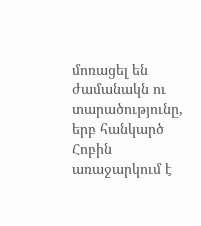մոռացել են ժամանակն ու տարածությունը, երբ հանկարծ Հոբին առաջարկում է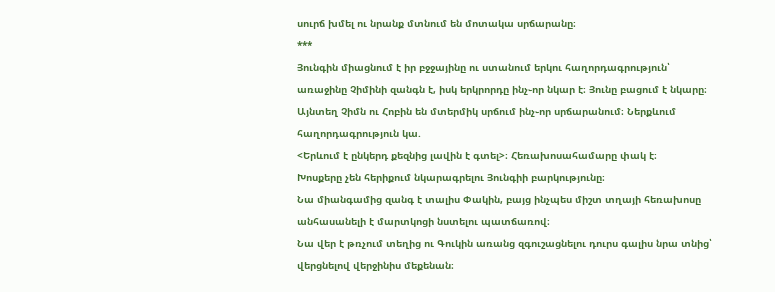սուրճ խմել ու նրանք մտնում են մոտակա սրճարանը։
***
Յունգին միացնում է իր բջջայինը ու ստանում երկու հաղորդագրություն՝ առաջինը Չիմինի զանգն է, իսկ երկրորդը ինչ֊որ նկար է։ Յունը բացում է նկարը։ Այնտեղ Չիմն ու Հոբին են մտերմիկ սրճում ինչ֊որ սրճարանում։ Ներքևում հաղորդագրություն կա.
<Երևում է ընկերդ քեզնից լավին է գտել>։ Հեռախոսահամարը փակ է։
Խոսքերը չեն հերիքում նկարագրելու Յունգիի բարկությունը։
Նա միանգամից զանգ է տալիս Փակին, բայց ինչպես միշտ տղայի հեռախոսը անհասանելի է մարտկոցի նստելու պատճառով։
Նա վեր է թռչում տեղից ու Գուկին առանց զգուշացնելու դուրս գալիս նրա տնից՝ վերցնելով վերջինիս մեքենան։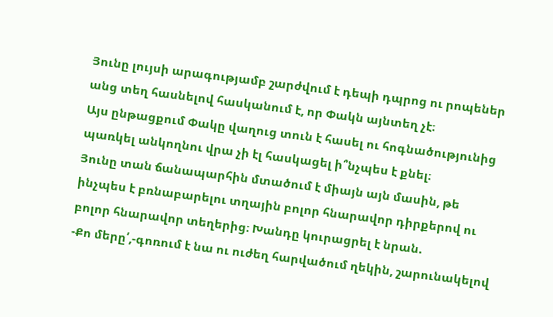Յունը լույսի արագությամբ շարժվում է դեպի դպրոց ու րոպեներ անց տեղ հասնելով հասկանում է, որ Փակն այնտեղ չէ։
Այս ընթացքում Փակը վաղուց տուն է հասել ու հոգնածությունից պառկել անկողնու վրա չի էլ հասկացել ի՞նչպես է քնել։
Յունը տան ճանապարհին մտածում է միայն այն մասին, թե ինչպես է բռնաբարելու տղային բոլոր հնարավոր դիրքերով ու բոլոր հնարավոր տեղերից։ Խանդը կուրացրել է նրան.
-Քո մերը՛,-գոռում է նա ու ուժեղ հարվածում ղեկին, շարունակելով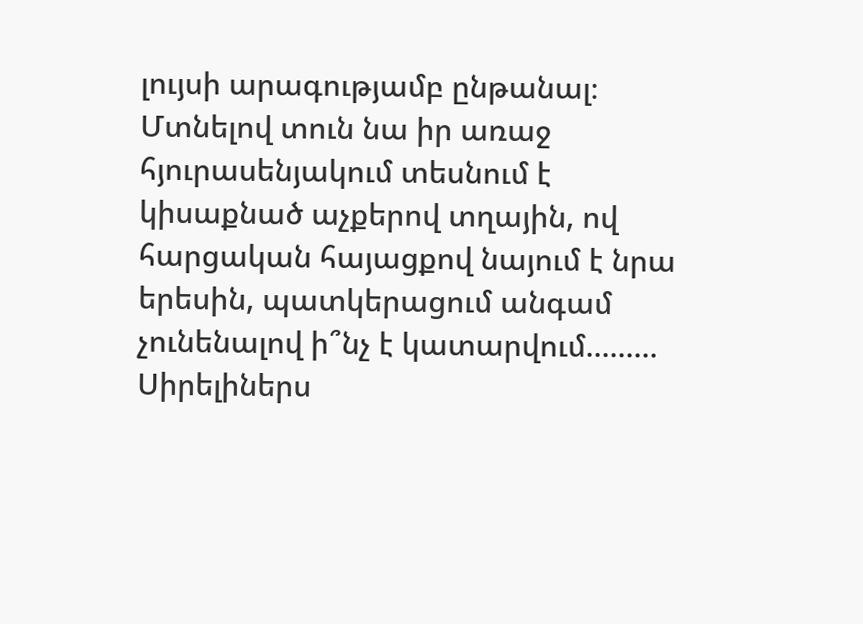լույսի արագությամբ ընթանալ։
Մտնելով տուն նա իր առաջ հյուրասենյակում տեսնում է կիսաքնած աչքերով տղային, ով հարցական հայացքով նայում է նրա երեսին, պատկերացում անգամ չունենալով ի՞նչ է կատարվում.........
Սիրելիներս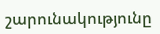շարունակությունը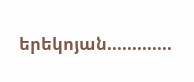երեկոյան.............